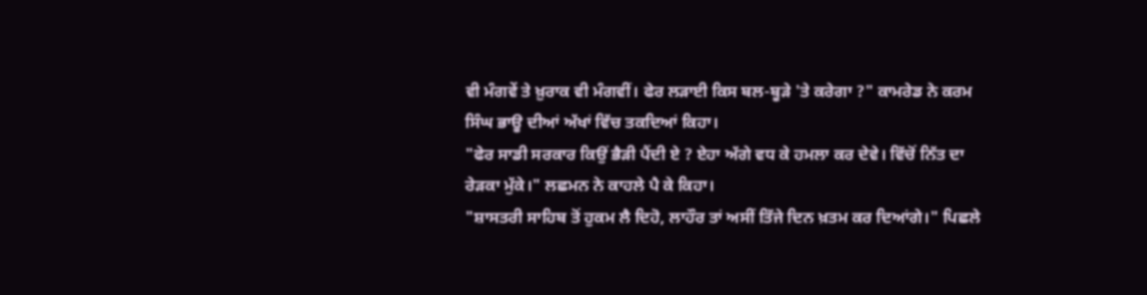ਵੀ ਮੰਗਵੇਂ ਤੇ ਖ਼ੁਰਾਕ ਵੀ ਮੰਗਵੀਂ। ਫੇਰ ਲੜਾਈ ਕਿਸ ਬਲ-ਬੂੜੇ 'ਤੇ ਕਰੇਗਾ ?" ਕਾਮਰੇਡ ਨੇ ਕਰਮ ਸਿੰਘ ਭਾਊ ਦੀਆਂ ਅੱਖਾਂ ਵਿੱਚ ਤਕਦਿਆਂ ਕਿਹਾ।
"ਫੇਰ ਸਾਡੀ ਸਰਕਾਰ ਕਿਉਂ ਭੈੜੀ ਪੈਂਦੀ ਏ ? ਏਹਾ ਅੱਗੇ ਵਧ ਕੇ ਹਮਲਾ ਕਰ ਦੇਵੇ। ਵਿੱਚੋਂ ਨਿੱਤ ਦਾ ਰੇੜਕਾ ਮੁੱਕੇ।" ਲਛਮਨ ਨੇ ਕਾਹਲੇ ਪੈ ਕੇ ਕਿਹਾ।
"ਸ਼ਾਸਤਰੀ ਸਾਹਿਬ ਤੋਂ ਹੁਕਮ ਲੈ ਦਿਹੋ, ਲਾਹੌਰ ਤਾਂ ਅਸੀਂ ਤਿੱਜੇ ਦਿਨ ਖ਼ਤਮ ਕਰ ਦਿਆਂਗੇ।" ਪਿਛਲੇ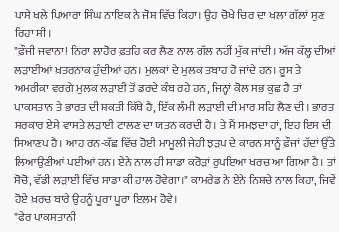ਪਾਸੇ ਖਲੇ ਪਿਆਰਾ ਸਿੰਘ ਨਾਇਕ ਨੇ ਜੋਸ਼ ਵਿੱਚ ਕਿਹਾ। ਉਹ ਚੋਖੇ ਚਿਰ ਦਾ ਖਲਾ ਗੱਲਾਂ ਸੁਣ ਰਿਹਾ ਸੀ।
"ਫ਼ੌਜੀ ਜਵਾਨਾ! ਨਿਰਾ ਲਾਹੋਰ ਫ਼ਤਹਿ ਕਰ ਲੈਣ ਨਾਲ ਗੱਲ ਨਹੀਂ ਮੁੱਕ ਜਾਂਦੀ। ਅੱਜ ਕੱਲ੍ਹ ਦੀਆਂ ਲੜਾਈਆਂ ਖ਼ਤਰਨਾਕ ਹੁੰਦੀਆਂ ਹਨ। ਮੁਲਕਾਂ ਦੇ ਮੁਲਕ ਤਬਾਹ ਹੋ ਜਾਂਦੇ ਹਨ। ਰੂਸ ਤੇ ਅਮਰੀਕਾ ਵਰਗੇ ਮੁਲਕ ਲੜਾਈ ਤੋਂ ਡਰਦੇ ਕੰਬ ਰਹੇ ਹਨ, ਜਿਨ੍ਹਾਂ ਕੋਲ ਸਭ ਕੁਛ ਹੈ ਤਾਂ ਪਾਕਸਤਾਨ ਤੇ ਭਾਰਤ ਦੀ ਸ਼ਕਤੀ ਕਿੱਥੇ ਹੈ, ਇੱਕ ਲੰਮੀ ਲੜਾਈ ਦੀ ਮਾਰ ਸਹਿ ਲੈਣ ਦੀ। ਭਾਰਤ ਸਰਕਾਰ ਏਸੇ ਵਾਸਤੇ ਲੜਾਈ ਟਾਲਣ ਦਾ ਯਤਨ ਕਰਦੀ ਹੈ। ਤੇ ਮੈਂ ਸਮਝਦਾ ਹਾਂ, ਇਹ ਇਸ ਦੀ ਸਿਆਣਪ ਹੈ। ਆਹ ਰਨ-ਕੱਛ ਵਿੱਚ ਹੋਈ ਮਾਮੂਲੀ ਜੇਹੀ ਝੜਪ ਦੇ ਕਾਰਨ ਸਾਨੂੰ ਫ਼ੌਜਾਂ ਹੱਦਾਂ ਉੱਤੇ ਲਿਆਉਣੀਆਂ ਪਈਆਂ ਹਨ। ਏਨੇ ਨਾਲ ਹੀ ਸਾਡਾ ਕਰੋੜਾਂ ਰੁਪਇਆ ਖਰਚ ਆ ਗਿਆ ਹੈ। ਤਾਂ ਸੋਚੋ, ਵੱਡੀ ਲੜਾਈ ਵਿੱਚ ਸਾਡਾ ਕੀ ਹਾਲ ਹੋਵੇਗਾ।" ਕਾਮਰੇਡ ਨੇ ਏਨੇ ਨਿਸ਼ਚੇ ਨਾਲ ਕਿਹਾ, ਜਿਵੇਂ ਹੋਏ ਖ਼ਰਚ ਬਾਰੇ ਉਹਨੂੰ ਪੂਰਾ ਪੂਰਾ ਇਲਮ ਹੋਵੇ।
"ਫੇਰ ਪਾਕਸਤਾਨੀ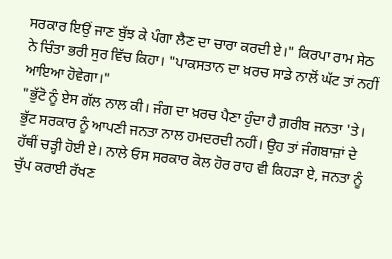ਸਰਕਾਰ ਇਉਂ ਜਾਣ ਬੁੱਝ ਕੇ ਪੰਗਾ ਲੈਣ ਦਾ ਚਾਰਾ ਕਰਦੀ ਏ।" ਕਿਰਪਾ ਰਾਮ ਸੇਠ ਨੇ ਚਿੰਤਾ ਭਰੀ ਸੁਰ ਵਿੱਚ ਕਿਹਾ। "ਪਾਕਸਤਾਨ ਦਾ ਖ਼ਰਚ ਸਾਡੇ ਨਾਲੋਂ ਘੱਟ ਤਾਂ ਨਹੀਂ ਆਇਆ ਹੋਵੇਗਾ।"
"ਭੁੱਟੋ ਨੂੰ ਏਸ ਗੱਲ ਨਾਲ ਕੀ। ਜੰਗ ਦਾ ਖ਼ਰਚ ਪੈਣਾ ਹੁੰਦਾ ਹੈ ਗ਼ਰੀਬ ਜਨਤਾ 'ਤੇ। ਭੁੱਟ ਸਰਕਾਰ ਨੂੰ ਆਪਣੀ ਜਨਤਾ ਨਾਲ ਹਮਦਰਦੀ ਨਹੀਂ। ਉਹ ਤਾਂ ਜੰਗਬਾਜ਼ਾਂ ਦੇ ਹੱਥੀਂ ਚੜ੍ਹੀ ਹੋਈ ਏ। ਨਾਲੇ ਓਸ ਸਰਕਾਰ ਕੋਲ ਹੋਰ ਰਾਹ ਵੀ ਕਿਹੜਾ ਏ, ਜਨਤਾ ਨੂੰ ਚੁੱਪ ਕਰਾਈ ਰੱਖਣ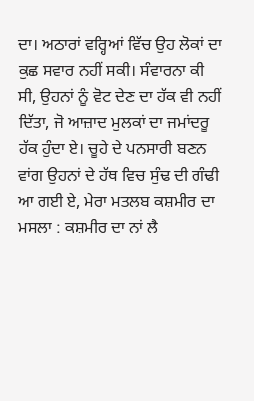ਦਾ। ਅਠਾਰਾਂ ਵਰ੍ਹਿਆਂ ਵਿੱਚ ਉਹ ਲੋਕਾਂ ਦਾ ਕੁਛ ਸਵਾਰ ਨਹੀਂ ਸਕੀ। ਸੰਵਾਰਨਾ ਕੀ ਸੀ, ਉਹਨਾਂ ਨੂੰ ਵੋਟ ਦੇਣ ਦਾ ਹੱਕ ਵੀ ਨਹੀਂ ਦਿੱਤਾ, ਜੋ ਆਜ਼ਾਦ ਮੁਲਕਾਂ ਦਾ ਜਮਾਂਦਰੂ ਹੱਕ ਹੁੰਦਾ ਏ। ਚੂਹੇ ਦੇ ਪਨਸਾਰੀ ਬਣਨ ਵਾਂਗ ਉਹਨਾਂ ਦੇ ਹੱਥ ਵਿਚ ਸੁੰਢ ਦੀ ਗੰਢੀ ਆ ਗਈ ਏ, ਮੇਰਾ ਮਤਲਬ ਕਸ਼ਮੀਰ ਦਾ ਮਸਲਾ : ਕਸ਼ਮੀਰ ਦਾ ਨਾਂ ਲੈ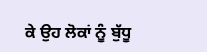ਕੇ ਉਹ ਲੋਕਾਂ ਨੂੰ ਬੁੱਧੂ